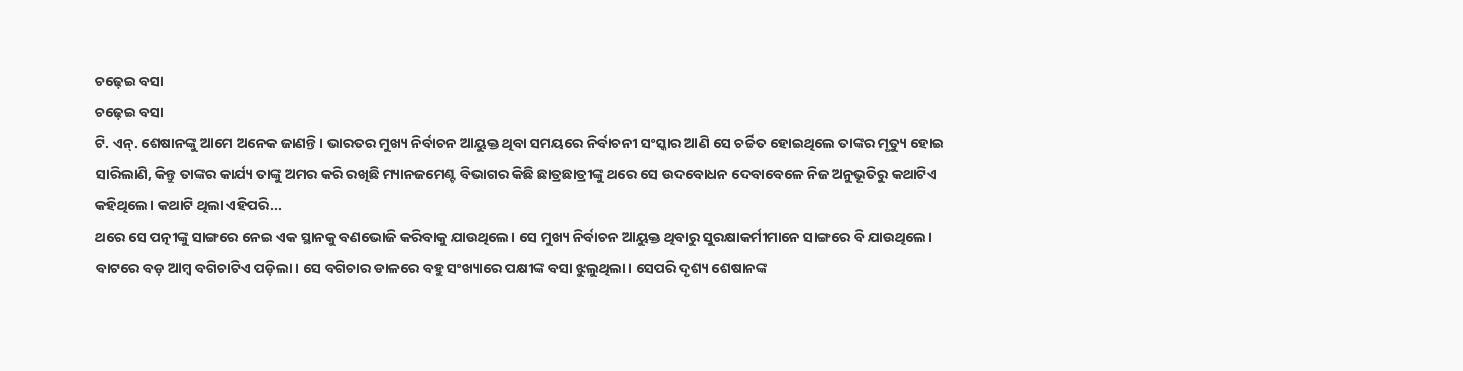ଚଢ଼େଇ ବସା
ଚଢ଼େଇ ବସା
ଟି. ଏନ୍. ଶେଷାନଙ୍କୁ ଆମେ ଅନେକ ଜାଣନ୍ତି। ଭାରତର ମୁଖ୍ୟ ନିର୍ବାଚନ ଆୟୁକ୍ତ ଥିବା ସମୟରେ ନିର୍ବାଚନୀ ସଂସ୍କାର ଆଣି ସେ ଚର୍ଚ୍ଚିତ ହୋଇଥିଲେ ତାଙ୍କର ମୃତ୍ୟୁ ହୋଇ ସାରିଲାଣି, କିନ୍ତୁ ତାଙ୍କର କାର୍ଯ୍ୟ ତାଙ୍କୁ ଅମର କରି ରଖିଛି ମ୍ୟାନଜମେଣ୍ଟ ବିଭାଗର କିଛି ଛାତ୍ରଛାତ୍ରୀଙ୍କୁ ଥରେ ସେ ଉଦବୋଧନ ଦେବାବେଳେ ନିଜ ଅନୁଭୂତିରୁ କଥାଟିଏ କହିଥିଲେ। କଥାଟି ଥିଲା ଏହିପରି...
ଥରେ ସେ ପତ୍ନୀଙ୍କୁ ସାଙ୍ଗରେ ନେଇ ଏକ ସ୍ଥାନକୁ ବଣଭୋଜି କରିବାକୁ ଯାଉଥିଲେ। ସେ ମୁଖ୍ୟ ନିର୍ବାଚନ ଆୟୁକ୍ତ ଥିବାରୁ ସୁରକ୍ଷାକର୍ମୀମାନେ ସାଙ୍ଗରେ ବି ଯାଉଥିଲେ। ବାଟରେ ବଡ଼ ଆମ୍ବ ବଗିଚାଟିଏ ପଡ଼ିଲା। ସେ ବଗିଚାର ଡାଳରେ ବହୁ ସଂଖ୍ୟାରେ ପକ୍ଷୀଙ୍କ ବସା ଝୁଲୁଥିଲା। ସେପରି ଦୃଶ୍ୟ ଶେଷାନଙ୍କ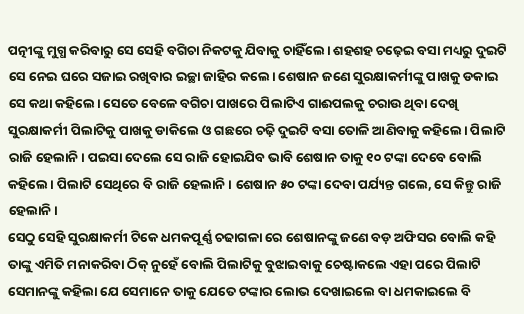ପତ୍ନୀଙ୍କୁ ମୁଗ୍ଧ କରିବାରୁ ସେ ସେହି ବଗିଚା ନିକଟକୁ ଯିବାକୁ ଚାହିଁଲେ। ଶହଶହ ଚଢ଼େଇ ବସା ମଧ୍ୟରୁ ଦୁଇଟି ସେ ନେଇ ଘରେ ସଜାଇ ରଖିବାର ଇଚ୍ଛା ଜାହିର କଲେ। ଶେଷାନ ଜଣେ ସୁରକ୍ଷାକର୍ମୀଙ୍କୁ ପାଖକୁ ଡକାଇ ସେ କଥା କହିଲେ। ସେତେ ବେଳେ ବଗିଚା ପାଖରେ ପିଲାଟିଏ ଗାଈପଲକୁ ଚରାଉ ଥିବା ଦେଖି ସୁରକ୍ଷାକର୍ମୀ ପିଲାଟିକୁ ପାଖକୁ ଡାକିଲେ ଓ ଗଛରେ ଚଢ଼ି ଦୁଇଟି ବସା ତୋଳି ଆଣିବାକୁ କହିଲେ। ପିଲାଟି ରାଜି ହେଲାନି। ପଇସା ଦେଲେ ସେ ରାଜି ହୋଇଯିବ ଭାବି ଶେଷାନ ତାକୁ ୧୦ ଟଙ୍କା ଦେବେ ବୋଲି କହିଲେ। ପିଲାଟି ସେଥିରେ ବି ରାଜି ହେଲାନି। ଶେଷାନ ୫୦ ଟଙ୍କା ଦେବା ପର୍ଯ୍ୟନ୍ତ ଗଲେ, ସେ କିନ୍ତୁ ରାଜି ହେଲାନି।
ସେଠୁ ସେହି ସୁରକ୍ଷାକର୍ମୀ ଟିକେ ଧମକପୂର୍ଣ୍ଣ ଚଢାଗଳା ରେ ଶେଷାନଙ୍କୁ ଜଣେ ବଡ଼ ଅଫିସର ବୋଲି କହି ତାଙ୍କୁ ଏମିତି ମନାକରିବା ଠିକ୍ ନୁହେଁ ବୋଲି ପିଲାଟିକୁ ବୁଝାଇବାକୁ ଚେଷ୍ଟାକଲେ ଏହା ପରେ ପିଲାଟି ସେମାନଙ୍କୁ କହିଲା ଯେ ସେମାନେ ତାକୁ ଯେତେ ଟଙ୍କାର ଲୋଭ ଦେଖାଇଲେ ବା ଧମକାଇଲେ ବି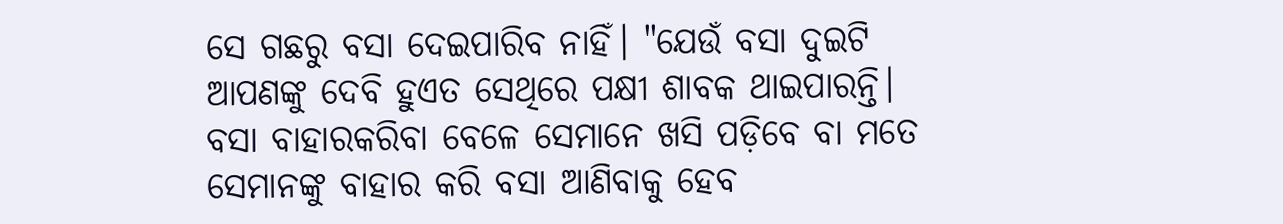ସେ ଗଛରୁ ବସା ଦେଇପାରିବ ନାହିଁ। "ଯେଉଁ ବସା ଦୁଇଟି ଆପଣଙ୍କୁ ଦେବି ହୁଏତ ସେଥିରେ ପକ୍ଷୀ ଶାବକ ଥାଇପାରନ୍ତି। ବସା ବାହାରକରିବା ବେଳେ ସେମାନେ ଖସି ପଡ଼ିବେ ବା ମତେ ସେମାନଙ୍କୁ ବାହାର କରି ବସା ଆଣିବାକୁ ହେବ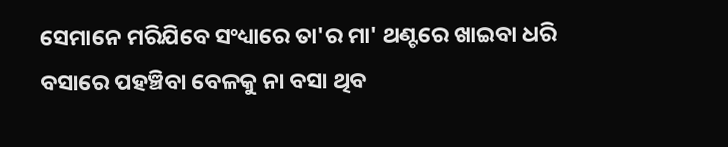ସେମାନେ ମରିଯିବେ ସଂଧ୍ୟାରେ ତା'ର ମା' ଥଣ୍ଟରେ ଖାଇବା ଧରି ବସାରେ ପହଞ୍ଚିବା ବେଳକୁ ନା ବସା ଥିବ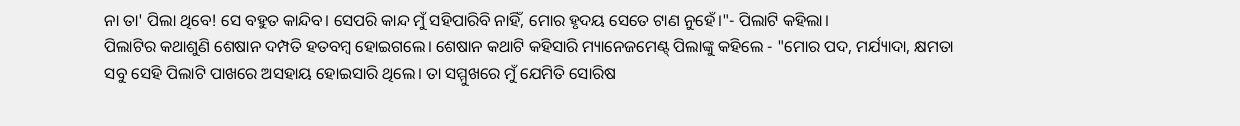ନା ତା' ପିଲା ଥିବେ! ସେ ବହୁତ କାନ୍ଦିବ। ସେପରି କାନ୍ଦ ମୁଁ ସହିପାରିବି ନାହିଁ, ମୋର ହୃଦୟ ସେତେ ଟାଣ ନୁହେଁ।"- ପିଲାଟି କହିଲା।
ପିଲାଟିର କଥାଶୁଣି ଶେଷାନ ଦମ୍ପତି ହତବମ୍ବ ହୋଇଗଲେ। ଶେଷାନ କଥାଟି କହିସାରି ମ୍ୟାନେଜମେଣ୍ଟ୍ ପିଲାଙ୍କୁ କହିଲେ - "ମୋର ପଦ, ମର୍ଯ୍ୟାଦା, କ୍ଷମତା ସବୁ ସେହି ପିଲାଟି ପାଖରେ ଅସହାୟ ହୋଇସାରି ଥିଲେ। ତା ସମ୍ମୁଖରେ ମୁଁ ଯେମିତି ସୋରିଷ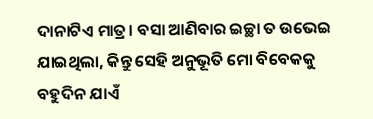ଦାନାଟିଏ ମାତ୍ର। ବସା ଆଣିବାର ଇଚ୍ଛା ତ ଉଭେଇ ଯାଇଥିଲା, କିନ୍ତୁ ସେହି ଅନୁଭୂତି ମୋ ବିବେକକୁ ବହୁଦିନ ଯାଏଁ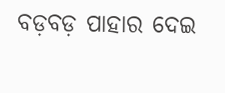ବଡ଼ବଡ଼ ପାହାର ଦେଇ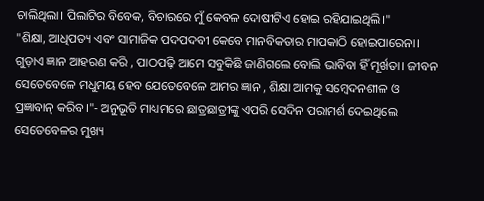ଚାଲିଥିଲା। ପିଲାଟିର ବିବେକ, ବିଚାରରେ ମୁଁ କେବଳ ଦୋଷୀଟିଏ ହୋଇ ରହିଯାଇଥିଲି।"
"ଶିକ୍ଷା, ଆଧିପତ୍ୟ ଏବଂ ସାମାଜିକ ପଦପଦବୀ କେବେ ମାନବିକତାର ମାପକାଠି ହୋଇପାରେନା। ଗୁଡ଼ାଏ ଜ୍ଞାନ ଆହରଣ କରି , ପାଠପଢ଼ି ଆମେ ସବୁକିଛି ଜାଣିଗଲେ ବୋଲି ଭାବିବା ହିଁ ମୂର୍ଖତା। ଜୀବନ ସେତେବେଳେ ମଧୁମୟ ହେବ ଯେତେବେଳେ ଆମର ଜ୍ଞାନ , ଶିକ୍ଷା ଆମକୁ ସମ୍ବେଦନଶୀଳ ଓ ପ୍ରଜ୍ଞାବାନ୍ କରିବ।"- ଅନୁଭୂତି ମାଧ୍ୟମରେ ଛାତ୍ରଛାତ୍ରୀଙ୍କୁ ଏପରି ସେଦିନ ପରାମର୍ଶ ଦେଇଥିଲେ ସେତେବେଳର ମୁଖ୍ୟ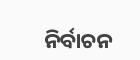ନିର୍ବାଚନ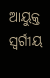ଆୟୁକ୍ତ ସ୍ୱର୍ଗୀୟ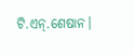ଟି.ଏନ୍.ଶେଷାନ।